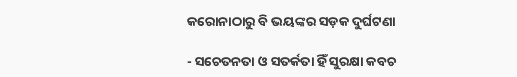କରୋନାଠାରୁ ବି ଭୟଙ୍କର ସଡ଼କ ଦୁର୍ଘଟଣା

- ସଚେତନତା ଓ ସତର୍କତା ହିଁ ସୁରକ୍ଷା କବଚ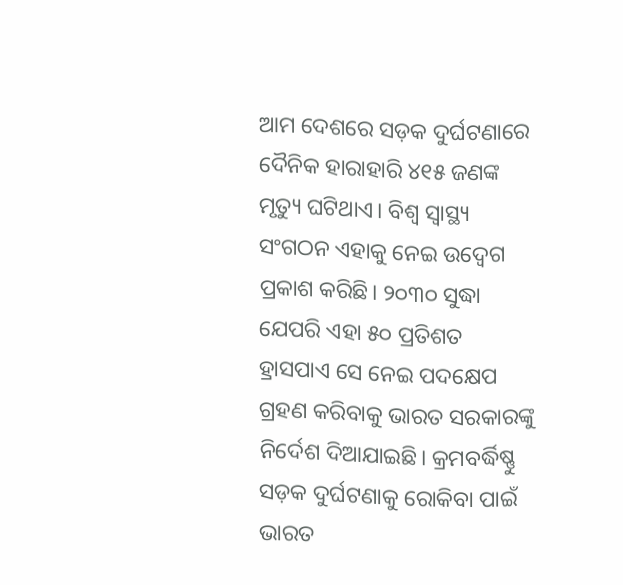ଆମ ଦେଶରେ ସଡ଼କ ଦୁର୍ଘଟଣାରେ ଦୈନିକ ହାରାହାରି ୪୧୫ ଜଣଙ୍କ ମୃତ୍ୟୁ ଘଟିଥାଏ। ବିଶ୍ବ ସ୍ବାସ୍ଥ୍ୟ ସଂଗଠନ ଏହାକୁ ନେଇ ଉଦ୍ବେଗ ପ୍ରକାଶ କରିଛି। ୨୦୩୦ ସୁଦ୍ଧା ଯେପରି ଏହା ୫୦ ପ୍ରତିଶତ ହ୍ରାସପାଏ ସେ ନେଇ ପଦକ୍ଷେପ ଗ୍ରହଣ କରିବାକୁ ଭାରତ ସରକାରଙ୍କୁ ନିର୍ଦେଶ ଦିଆଯାଇଛି। କ୍ରମବର୍ଦ୍ଧିଷ୍ଣୁ ସଡ଼କ ଦୁର୍ଘଟଣାକୁ ରୋକିବା ପାଇଁ ଭାରତ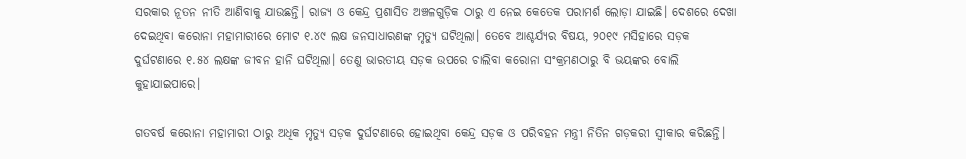ସରକାର ନୂତନ ନୀତି ଆଣିବାକୁ ଯାଉଛନ୍ତି। ରାଜ୍ୟ ଓ କେନ୍ଦ୍ର ପ୍ରଶାସିତ ଅଞ୍ଚଳଗୁଡ଼ିକ ଠାରୁ ଏ ନେଇ କେତେକ ପରାମର୍ଶ ଲୋଡ଼ା ଯାଇଛି। ଦେଶରେ ଦେଖା ଦେଇଥିବା କରୋନା ମହାମାରୀରେ ମୋଟ ୧.୪୯ ଲକ୍ଷ ଜନସାଧାରଣଙ୍କ ମୃତ୍ୟୁ ଘଟିଥିଲା। ତେବେ ଆଶ୍ଚର୍ଯ୍ୟର ବିଷୟ, ୨୦୧୯ ମସିହାରେ ସଡ଼କ ଦୁର୍ଘଟଣାରେ ୧.୫୪ ଲକ୍ଷଙ୍କ ଜୀବନ ହାନି ଘଟିଥିଲା। ତେଣୁ ଭାରତୀୟ ସଡ଼କ ଉପରେ ଚାଲିବା କରୋନା ସଂକ୍ରମଣଠାରୁ ବି ଭୟଙ୍କର ବୋଲି କୁହାଯାଇପାରେ।

ଗତବର୍ଷ କରୋନା ମହାମାରୀ ଠାରୁ ଅଧିକ ମୃତ୍ୟୁ ସଡ଼କ ଦୁର୍ଘଟଣାରେ ହୋଇଥିବା କେନ୍ଦ୍ର ସଡ଼କ ଓ ପରିବହନ ମନ୍ତ୍ରୀ ନିତିନ ଗଡ଼କରୀ ସ୍ବୀକାର କରିଛନ୍ତି।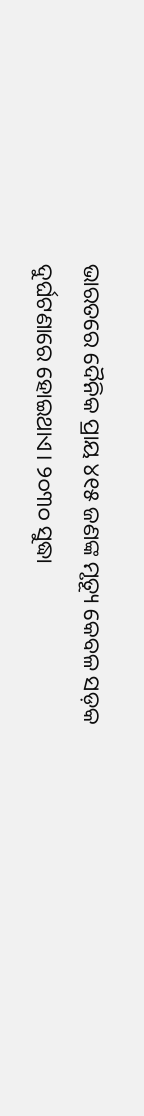ଭାରତରେ ଦୈନିକ ପ୍ରାୟ ୪୧୫ ଜଣଙ୍କ ମୃତ୍ୟୂ କେବଳ ସଡ଼କ ଦୁର୍ଘଟଣାରେ ହୋଇଥାଏ। ୨୦୩୦ ସୁଦ୍ଧା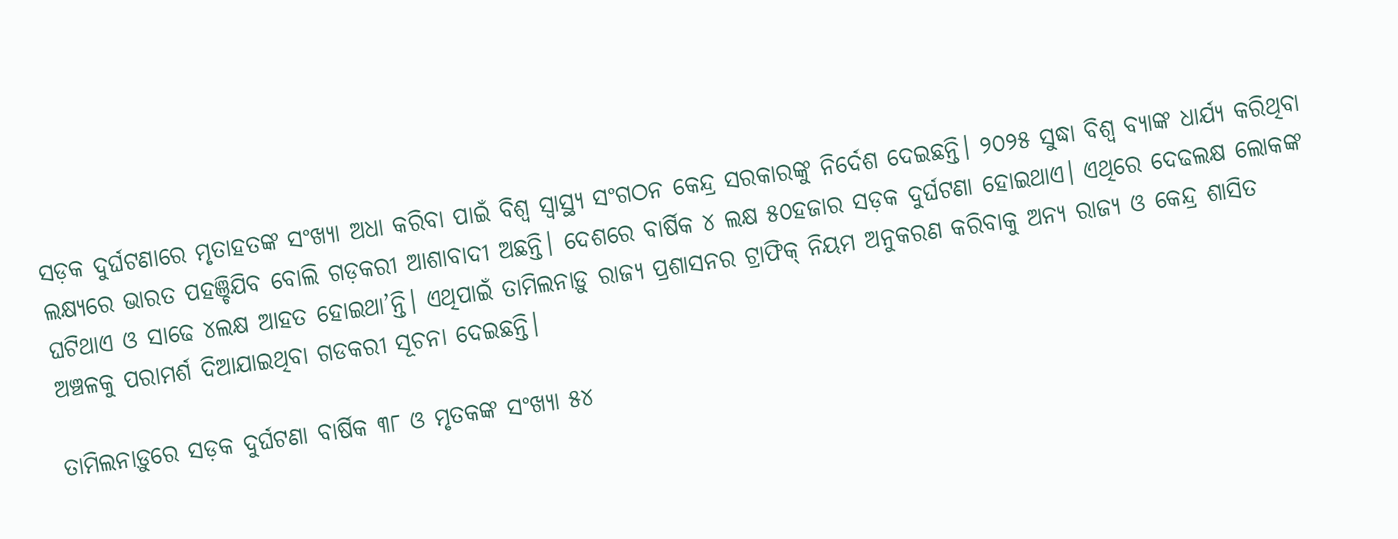ସଡ଼କ ଦୁର୍ଘଟଣାରେ ମୃତାହତଙ୍କ ସଂଖ୍ୟା ଅଧା କରିବା ପାଇଁ ବିଶ୍ବ ସ୍ବାସ୍ଥ୍ୟ ସଂଗଠନ କେନ୍ଦ୍ର ସରକାରଙ୍କୁ ନିର୍ଦେଶ ଦେଇଛନ୍ତି। ୨୦୨୫ ସୁଦ୍ଧା ବିଶ୍ବ ବ୍ୟାଙ୍କ ଧାର୍ଯ୍ୟ କରିଥିବା ଲକ୍ଷ୍ୟରେ ଭାରତ ପହଞ୍ଚିଯିବ ବୋଲି ଗଡ଼କରୀ ଆଶାବାଦୀ ଅଛନ୍ତି। ଦେଶରେ ବାର୍ଷିକ ୪ ଲକ୍ଷ ୫୦ହଜାର ସଡ଼କ ଦୁର୍ଘଟଣା ହୋଇଥାଏ। ଏଥିରେ ଦେଢଲକ୍ଷ ଲୋକଙ୍କ ଘଟିଥାଏ ଓ ସାଢେ ୪ଲକ୍ଷ ଆହତ ହୋଇଥା’ନ୍ତି। ଏଥିପାଇଁ ତାମିଲନାଡ଼ୁ ରାଜ୍ୟ ପ୍ରଶାସନର ଟ୍ରାଫିକ୍ ନିୟମ ଅନୁକରଣ କରିବାକୁ ଅନ୍ୟ ରାଜ୍ୟ ଓ କେନ୍ଦ୍ର ଶାସିତ ଅଞ୍ଚଳକୁ ପରାମର୍ଶ ଦିଆଯାଇଥିବା ଗଡକରୀ ସୂଚନା ଦେଇଛନ୍ତି।

ତାମିଲନାଡ଼ୁରେ ସଡ଼କ ଦୁର୍ଘଟଣା ବାର୍ଷିକ ୩୮ ଓ ମୃତକଙ୍କ ସଂଖ୍ୟା ୫୪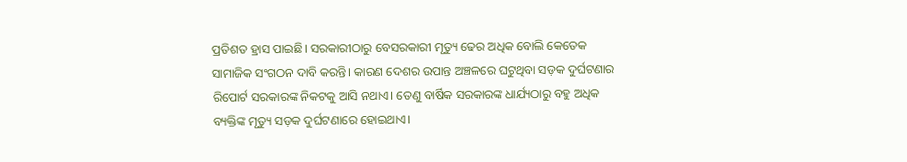ପ୍ରତିଶତ ହ୍ରାସ ପାଇଛି। ସରକାରୀଠାରୁ ବେସରକାରୀ ମୃତ୍ୟୁ ଢେର ଅଧିକ ବୋଲି କେତେକ ସାମାଜିକ ସଂଗଠନ ଦାବି କରନ୍ତି। କାରଣ ଦେଶର ଉପାନ୍ତ ଅଞ୍ଚଳରେ ଘଟୁଥିବା ସଡ଼କ ଦୁର୍ଘଟଣାର ରିପୋର୍ଟ ସରକାରଙ୍କ ନିକଟକୁ ଆସି ନଥାଏ। ତେଣୁ ବାର୍ଷିକ ସରକାରଙ୍କ ଧାର୍ଯ୍ୟଠାରୁ ବହୁ ଅଧିକ ବ୍ୟକ୍ତିଙ୍କ ମୃତ୍ୟୁ ସଡ଼କ ଦୁର୍ଘଟଣାରେ ହୋଇଥାଏ।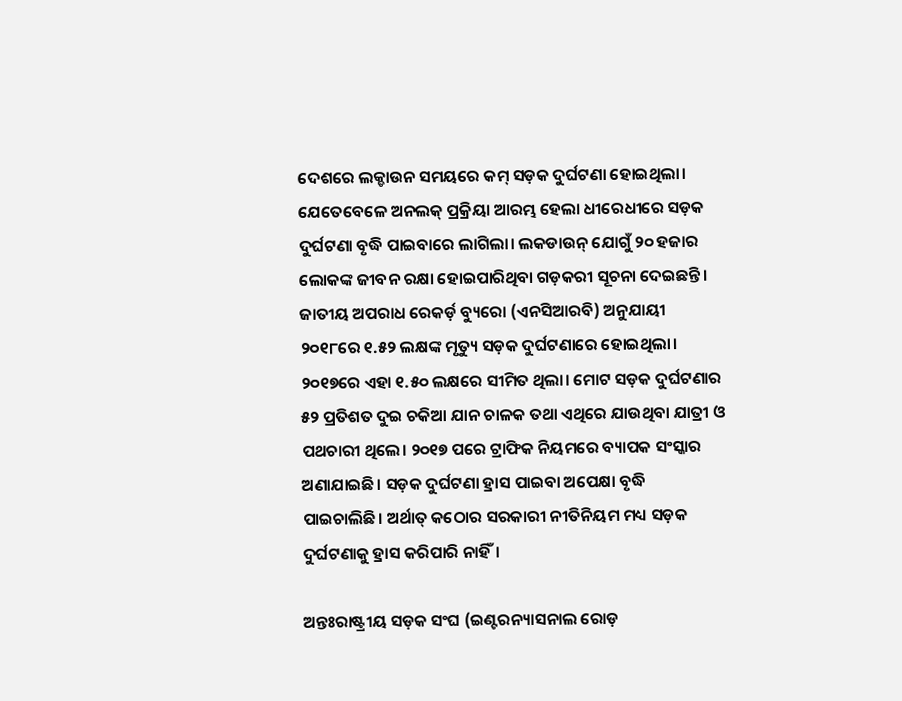ଦେଶରେ ଲକ୍ଡାଉନ ସମୟରେ କମ୍ ସଡ଼କ ଦୁର୍ଘଟଣା ହୋଇଥିଲା। ଯେତେବେଳେ ଅନଲକ୍ ପ୍ରକ୍ରିୟା ଆରମ୍ଭ ହେଲା ଧୀରେଧୀରେ ସଡ଼କ ଦୁର୍ଘଟଣା ବୃଦ୍ଧି ପାଇବାରେ ଲାଗିଲା। ଲକଡାଉନ୍ ଯୋଗୁଁ ୨୦ ହଜାର ଲୋକଙ୍କ ଜୀବନ ରକ୍ଷା ହୋଇପାରିଥିବା ଗଡ଼କରୀ ସୂଚନା ଦେଇଛନ୍ତି। ଜାତୀୟ ଅପରାଧ ରେକର୍ଡ଼ ବ୍ୟୁରୋ (ଏନସିଆରବି) ଅନୁଯାୟୀ ୨୦୧୮ରେ ୧.୫୨ ଲକ୍ଷଙ୍କ ମୃତ୍ୟୁ ସଡ଼କ ଦୁର୍ଘଟଣାରେ ହୋଇଥିଲା। ୨୦୧୭ରେ ଏହା ୧.୫୦ ଲକ୍ଷରେ ସୀମିତ ଥିଲା। ମୋଟ ସଡ଼କ ଦୁର୍ଘଟଣାର ୫୨ ପ୍ରତିଶତ ଦୁଇ ଚକିଆ ଯାନ ଚାଳକ ତଥା ଏଥିରେ ଯାଉଥିବା ଯାତ୍ରୀ ଓ ପଥଚାରୀ ଥିଲେ। ୨୦୧୭ ପରେ ଟ୍ରାଫିକ ନିୟମରେ ବ୍ୟାପକ ସଂସ୍କାର ଅଣାଯାଇଛି। ସଡ଼କ ଦୁର୍ଘଟଣା ହ୍ରାସ ପାଇବା ଅପେକ୍ଷା ବୃଦ୍ଧି ପାଇଚାଲିଛି। ଅର୍ଥାତ୍ କଠୋର ସରକାରୀ ନୀତିନିୟମ ମଧ୍ୟ ସଡ଼କ ଦୁର୍ଘଟଣାକୁ ହ୍ରାସ କରିପାରି ନାହିଁ।

ଅନ୍ତଃରାଷ୍ଟ୍ରୀୟ ସଡ଼କ ସଂଘ (ଇଣ୍ଟରନ୍ୟାସନାଲ ରୋଡ଼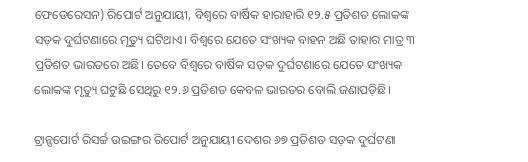ଫେଡେରେସନ) ରିପୋର୍ଟ ଅନୁଯାୟୀ, ବିଶ୍ବରେ ବାର୍ଷିକ ହାରାହାରି ୧୨.୫ ପ୍ରତିଶତ ଲୋକଙ୍କ ସଡ଼କ ଦୁର୍ଘଟଣାରେ ମୃତ୍ୟୁ ଘଟିଥାଏ। ବିଶ୍ବରେ ଯେତେ ସଂଖ୍ୟକ ବାହନ ଅଛି ତାହାର ମାତ୍ର ୩ ପ୍ରତିଶତ ଭାରତରେ ଅଛି। ତେବେ ବିଶ୍ବରେ ବାର୍ଷିକ ସଡ଼କ ଦୁର୍ଘଟଣାରେ ଯେତେ ସଂଖ୍ୟକ ଲୋକଙ୍କ ମୃତ୍ୟୁ ଘଟୁଛି ସେଥିରୁ ୧୨.୬ ପ୍ରତିଶତ କେବଳ ଭାରତର ବୋଲି ଜଣାପଡ଼ିଛି।

ଟ୍ରାନ୍ସପୋର୍ଟ ରିସର୍ଚ୍ଚ ଉଇଙ୍ଗର ରିପୋର୍ଟ ଅନୁଯାୟୀ ଦେଶର ୬୭ ପ୍ରତିଶତ ସଡ଼କ ଦୁର୍ଘଟଣା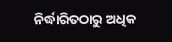ନିର୍ଦ୍ଧାରିତଠାରୁ ଅଧିକ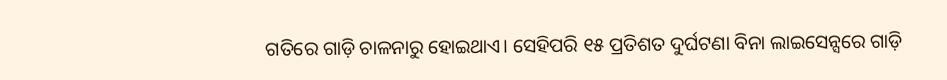ଗତିରେ ଗାଡ଼ି ଚାଳନାରୁ ହୋଇଥାଏ। ସେହିପରି ୧୫ ପ୍ରତିଶତ ଦୁର୍ଘଟଣା ବିନା ଲାଇସେନ୍ସରେ ଗାଡ଼ି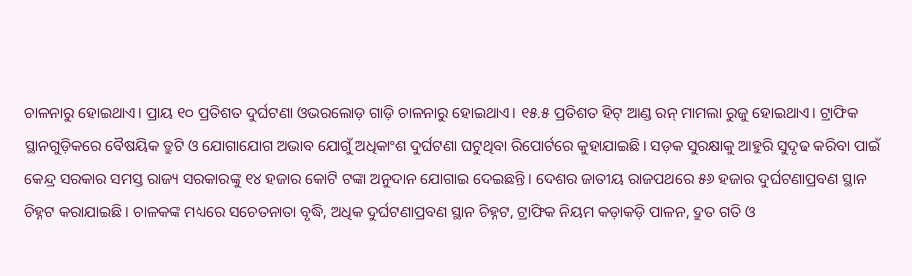ଚାଳନାରୁ ହୋଇଥାଏ। ପ୍ରାୟ ୧୦ ପ୍ରତିଶତ ଦୁର୍ଘଟଣା ଓଭରଲୋଡ଼ ଗାଡ଼ି ଚାଳନାରୁ ହୋଇଥାଏ। ୧୫.୫ ପ୍ରତିଶତ ହିଟ୍ ଆଣ୍ଡ ରନ୍ ମାମଲା ରୁଜୁ ହୋଇଥାଏ। ଟ୍ରାଫିକ ସ୍ଥାନଗୁଡ଼ିକରେ ବୈଷୟିକ ତ୍ରୁଟି ଓ ଯୋଗାଯୋଗ ଅଭାବ ଯୋଗୁଁ ଅଧିକାଂଶ ଦୁର୍ଘଟଣା ଘଟୁଥିବା ରିପୋର୍ଟରେ କୁହାଯାଇଛି। ସଡ଼କ ସୁରକ୍ଷାକୁ ଆହୁରି ସୁଦୃଢ କରିବା ପାଇଁ କେନ୍ଦ୍ର ସରକାର ସମସ୍ତ ରାଜ୍ୟ ସରକାରଙ୍କୁ ୧୪ ହଜାର କୋଟି ଟଙ୍କା ଅନୁଦାନ ଯୋଗାଇ ଦେଇଛନ୍ତି। ଦେଶର ଜାତୀୟ ରାଜପଥରେ ୫୬ ହଜାର ଦୁର୍ଘଟଣାପ୍ରବଣ ସ୍ଥାନ ଚିହ୍ନଟ କରାଯାଇଛି। ଚାଳକଙ୍କ ମଧ୍ୟରେ ସଚେତନାତା ବୃଦ୍ଧି, ଅଧିକ ଦୁର୍ଘଟଣାପ୍ରବଣ ସ୍ଥାନ ଚିହ୍ନଟ, ଟ୍ରାଫିକ ନିୟମ କଡ଼ାକଡ଼ି ପାଳନ, ଦ୍ରୁତ ଗତି ଓ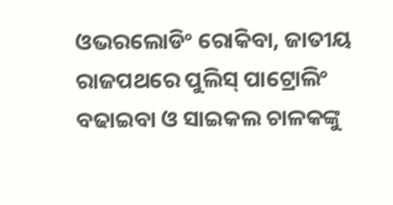ଓଭରଲୋଡିଂ ରୋକିବା, ଜାତୀୟ ରାଜପଥରେ ପୁଲିସ୍ ପାଟ୍ରୋଲିଂ ବଢାଇବା ଓ ସାଇକଲ ଚାଳକଙ୍କୁ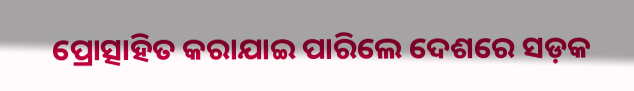ପ୍ରୋତ୍ସାହିତ କରାଯାଇ ପାରିଲେ ଦେଶରେ ସଡ଼କ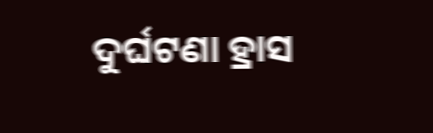ଦୁର୍ଘଟଣା ହ୍ରାସ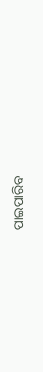ପାଇପାରିବ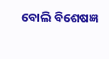ବୋଲି ବିଶେଷଜ୍ଞ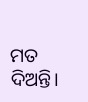ମତ ଦିଅନ୍ତି।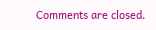Comments are closed.